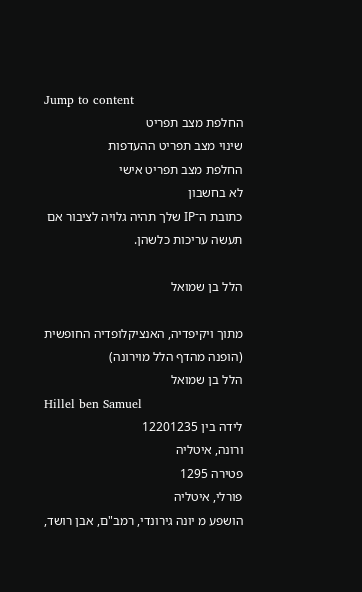Jump to content
החלפת מצב תפריט
שינוי מצב תפריט ההעדפות
החלפת מצב תפריט אישי
לא בחשבון
כתובת ה־IP שלך תהיה גלויה לציבור אם תעשה עריכות כלשהן.

הלל בן שמואל

מתוך ויקיפדיה, האנציקלופדיה החופשית
(הופנה מהדף הלל מוירונה)
הלל בן שמואל
Hillel ben Samuel
לידה בין 12201235
ורונה, איטליה
פטירה 1295
פורלי, איטליה
הושפע מ יונה גירונדי, רמב"ם, אבן רושד,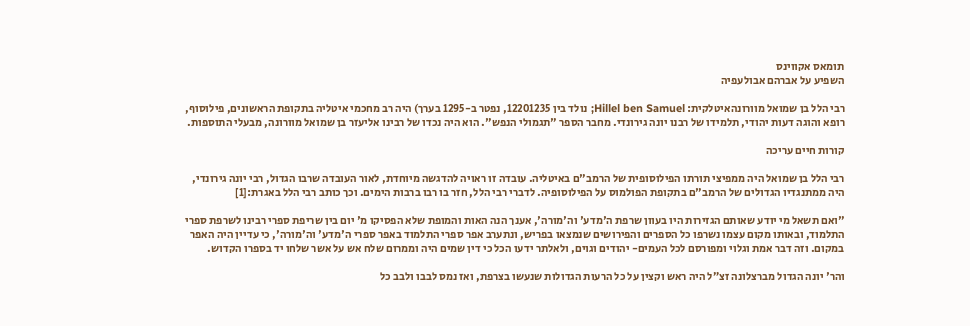תומאס אקווינס
השפיע על אברהם אבולעפיה

רבי הלל בן שמואל מוורונהאיטלקית: Hillel ben Samuel; נולד בין 12201235, נפטר ב-1295 בערך) היה רב מחכמי איטליה בתקופת הראשונים, פילוסוף, רופא והוגה דעות יהודי, תלמידו של רבנו יונה גירונדי. מחבר הספר "תגמולי הנפש". הוא היה נכדו של רבינו אליעזר בן שמואל מוורונה, מבעלי התוספות.

קורות חיים עריכה

רבי הלל בן שמואל היה ממפיצי תורתו הפילוסופית של הרמב"ם באיטליה. עובדה זו ראויה להדגשה מיוחדת, לאור העובדה שרבו הגדול, רבי יונה גירונדי, היה ממתנגדיו הגדולים של הרמב"ם בתקופת הפולמוס על הפילוסופיה. לדברי רבי הלל, חזר בו רבו ברבות הימים. וכך כותב רבי הלל באגרת:[1]

"ואם תשאל מי יודע שאותם הגזירות היו בעוון שרפת ה'מדע' וה'מורה', אענך הנה האות והמופת שלא הפסיקו מ' יום בין שריפת ספרי רבינו לשרפת ספרי התלמוד, ובאותו מקום עצמו נשרפו כל הספרים והפירושים שנמצאו בפריש, ונתערב אפר ספרי התלמוד באפר ספרי ה'מדע' וה'מורה', כי עדיין היה האפר במקום. וזה דבר אמת וגלוי ומפורסם לכל העמים- יהודים וגוים, ולאלתר ידעו הכל כי דין שמים היה וממרום שלח אש על אשר שלחו יד בספרו הקדוש.

והר' יונה הגדול מברצלונה זצ״ל היה ראש וקצין על כל הרעות הגדולות שנעשו בצרפת, ואז נמס לבבו ולבב כל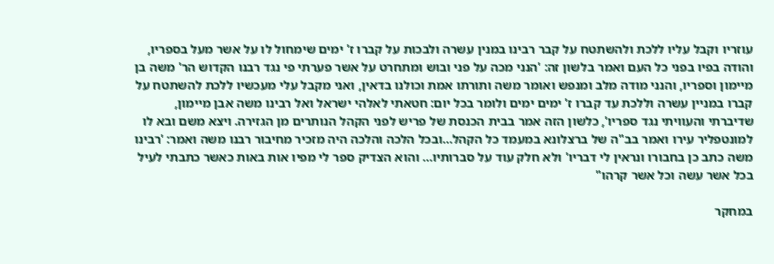עוזריו וקבל עליו ללכת ולהשתטח על קבר רבינו במנין עשרה ולבכות על קברו ז' ימים שימחול לו על אשר מעל בספריו, והודה בפיו בפני כל העם ואמר בלשון זה: 'הנני מכה על פני ובוש ומתחרט על אשר פערתי פי נגד רבנו הקדוש הר' משה בן מיימון וספריו, והנני מודה מלב ומנפש ואומר משה ותורתו אמת וכולנו בדאין, ואני מקבל עלי מעכשיו ללכת להשתטח על קברו במניין עשרה וללכת עד קברו ז' ימים ימים ולומר בכל יום: חטאתי לאלהי ישראל ואל רבינו משה אבן מיימון, שדיברתי והעוויתי נגד ספריו', כלשון הזה אמר בבית הכנסת של פריש לפני הקהל הנותרים מן הגזירה. ויצא משם ובא לו למונטפליר עירו ואמר בב"ה של ברצלונא במעמד כל הקהל…ובכל הלכה והלכה היה מזכיר מחיבור רבנו משה ואמר: 'רבינו משה כתב כן בחבורו ונראין לי דבריו' ולא חלק עוד על סברותיו… והוא הצדיק ספר לי מפיו אות באות כאשר כתבתי לעיל בכל אשר עשה וכל אשר קרהו"

במחקר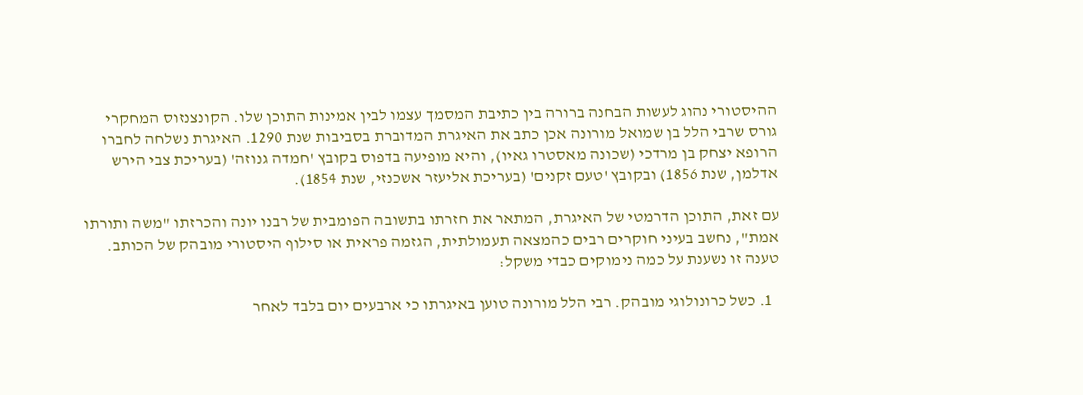ההיסטורי נהוג לעשות הבחנה ברורה בין כתיבת המסמך עצמו לבין אמינות התוכן שלו. הקונצנזוס המחקרי גורס שרבי הלל בן שמואל מורונה אכן כתב את האיגרת המדוברת בסביבות שנת 1290. האיגרת נשלחה לחברו הרופא יצחק בן מרדכי (שכונה מאסטרו גאיו), והיא מופיעה בדפוס בקובץ 'חמדה גנוזה' (בעריכת צבי הירש אדלמן, שנת 1856) ובקובץ 'טעם זקנים' (בעריכת אליעזר אשכנזי, שנת 1854).

עם זאת, התוכן הדרמטי של האיגרת, המתאר את חזרתו בתשובה הפומבית של רבנו יונה והכרזתו "משה ותורתו אמת", נחשב בעיני חוקרים רבים כהמצאה תעמולתית, הגזמה פראית או סילוף היסטורי מובהק של הכותב. טענה זו נשענת על כמה נימוקים כבדי משקל:

  1. כשל כרונולוגי מובהק. רבי הלל מורונה טוען באיגרתו כי ארבעים יום בלבד לאחר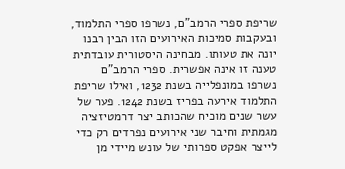שריפת ספרי הרמב"ם, נשרפו ספרי התלמוד, ובעקבות סמיכות האירועים הזו הבין רבנו יונה את טעותו. מבחינה היסטורית עובדתית טענה זו אינה אפשרית. ספרי הרמב"ם נשרפו במונפלייה בשנת 1232, ואילו שריפת התלמוד אירעה בפריז בשנת 1242. פער של עשר שנים מוכיח שהכותב יצר דרמטיזציה מגמתית וחיבר שני אירועים נפרדים רק כדי לייצר אפקט ספרותי של עונש מיידי מן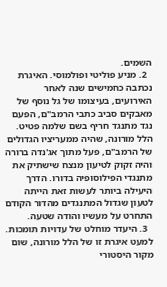השמים.
  2. מניע פוליטי ופולמוסי. האיגרת נכתבה כחמישים שנה לאחר האירועים, בעיצומו של גל נוסף של מאבקים סביב כתבי הרמב"ם, הפעם נגד מתנגד חריף בשם שלמה פטיט. הלל מורונה, שהיה ממעריציו הגדולים של הרמב"ם, פעל מתוך אג'נדה ברורה והיה זקוק לטיעון מנצח שישתיק את מתנגדי הפילוסופיה בדורו. הדרך היעילה ביותר לעשות זאת הייתה לטעון שגדול המתנגדים מהדור הקודם התחרט על מעשיו והודה שטעה.
  3. היעדר מוחלט של עדויות תומכות. למעט איגרת זו של הלל מורונה, שום מקור היסטורי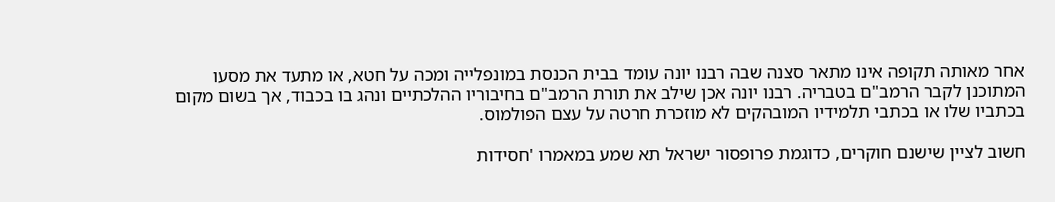אחר מאותה תקופה אינו מתאר סצנה שבה רבנו יונה עומד בבית הכנסת במונפלייה ומכה על חטא, או מתעד את מסעו המתוכנן לקבר הרמב"ם בטבריה. רבנו יונה אכן שילב את תורת הרמב"ם בחיבוריו ההלכתיים ונהג בו בכבוד, אך בשום מקום בכתביו שלו או בכתבי תלמידיו המובהקים לא מוזכרת חרטה על עצם הפולמוס.

חשוב לציין שישנם חוקרים, כדוגמת פרופסור ישראל תא שמע במאמרו 'חסידות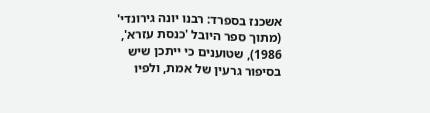אשכנז בספרד: רבנו יונה גירונדי' (מתוך ספר היובל 'כנסת עזרא', 1986), שטוענים כי ייתכן שיש בסיפור גרעין של אמת, ולפיו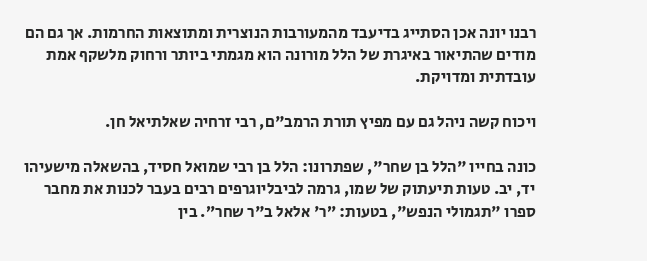רבנו יונה אכן הסתייג בדיעבד מהמעורבות הנוצרית ומתוצאות החרמות. אך גם הם מודים שהתיאור באיגרת של הלל מורונה הוא מגמתי ביותר ורחוק מלשקף אמת עובדתית ומדויקת.

ויכוח קשה ניהל גם עם מפיץ תורת הרמב"ם, רבי זרחיה שאלתיאל חן.

כונה בחייו "הלל בן שחר", שפתרונו: הלל בן רבי שמואל חסיד, בהשאלה מישעיהו יד, יב. טעות תיעתוק של שמו, גרמה לביבליוגרפים רבים בעבר לכנות את מחבר ספרו "תגמולי הנפש", בטעות: ”ר' אלאל ב"ר שחר”. בין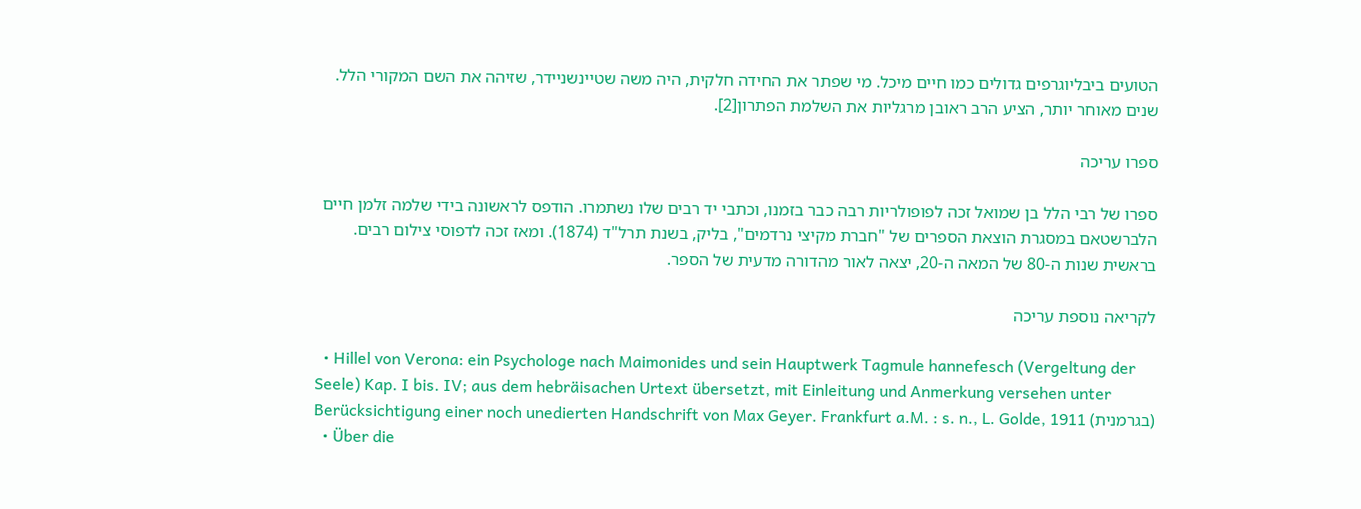הטועים ביבליוגרפים גדולים כמו חיים מיכל. מי שפתר את החידה חלקית, היה משה שטיינשניידר, שזיהה את השם המקורי הלל. שנים מאוחר יותר, הציע הרב ראובן מרגליות את השלמת הפתרון[2].

ספרו עריכה

ספרו של רבי הלל בן שמואל זכה לפופולריות רבה כבר בזמנו, וכתבי יד רבים שלו נשתמרו. הודפס לראשונה בידי שלמה זלמן חיים הלברשטאם במסגרת הוצאת הספרים של "חברת מקיצי נרדמים", בליק, בשנת תרל"ד (1874). ומאז זכה לדפוסי צילום רבים. בראשית שנות ה-80 של המאה ה-20, יצאה לאור מהדורה מדעית של הספר.

לקריאה נוספת עריכה

  • Hillel von Verona: ein Psychologe nach Maimonides und sein Hauptwerk Tagmule hannefesch (Vergeltung der Seele) Kap. I bis. IV; aus dem hebräisachen Urtext übersetzt, mit Einleitung und Anmerkung versehen unter Berücksichtigung einer noch unedierten Handschrift von Max Geyer. Frankfurt a.M. : s. n., L. Golde, 1911 (בגרמנית)
  • Über die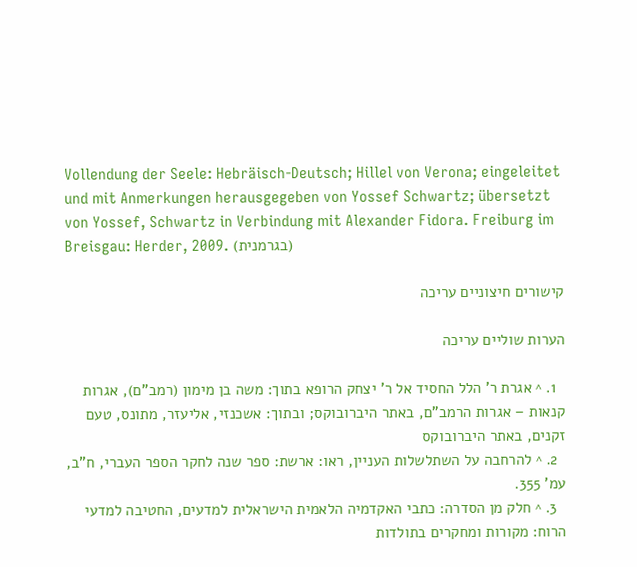Vollendung der Seele: Hebräisch-Deutsch; Hillel von Verona; eingeleitet und mit Anmerkungen herausgegeben von Yossef Schwartz; übersetzt von Yossef, Schwartz in Verbindung mit Alexander Fidora. Freiburg im Breisgau: Herder, 2009. (בגרמנית)

קישורים חיצוניים עריכה

הערות שוליים עריכה

  1. ^ אגרת ר' הלל החסיד אל ר' יצחק הרופא בתוך: משה בן מימון (רמב"ם), אגרות קנאות – אגרות הרמב"ם, באתר היברובוקס; ובתוך: אשכנזי, אליעזר, מתונס, טעם זקנים, באתר היברובוקס
  2. ^ להרחבה על השתלשלות העניין, ראו: ארשת: ספר שנה לחקר הספר העברי, ח"ב, עמ' 355.
  3. ^ חלק מן הסדרה: כתבי האקדמיה הלאמית הישראלית למדעים, החטיבה למדעי הרוח: מקורות ומחקרים בתולדות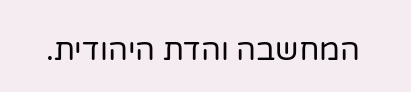המחשבה והדת היהודית.